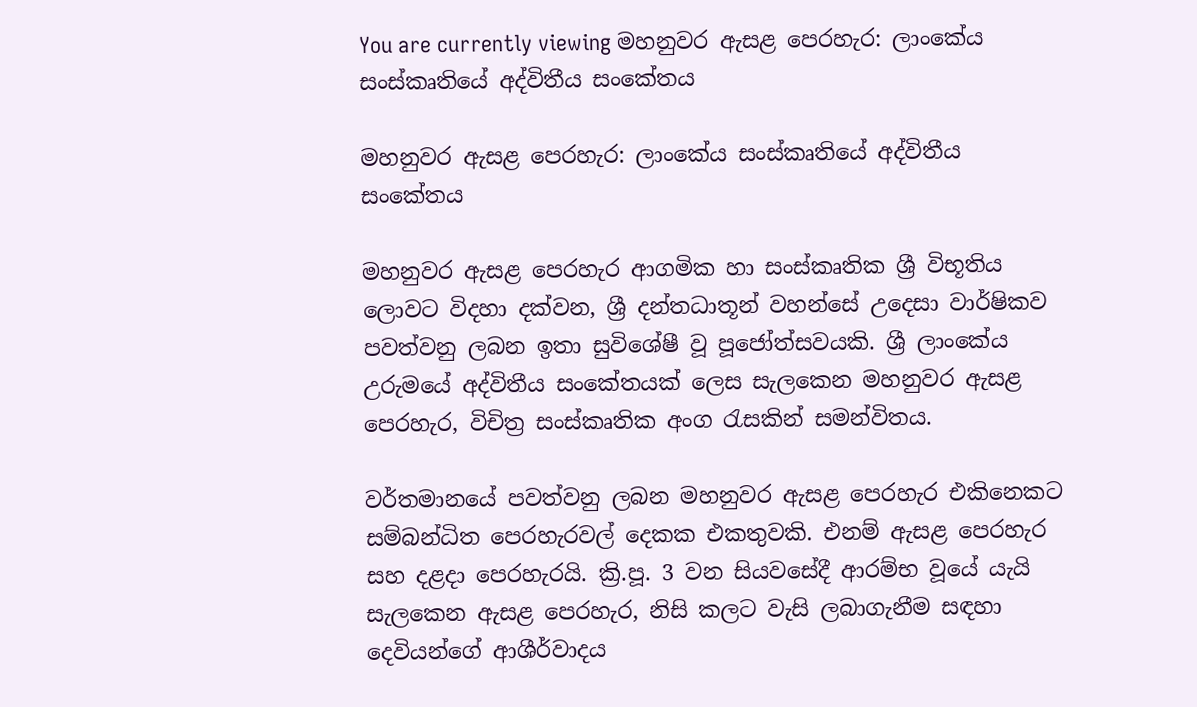You are currently viewing මහනුවර ඇසළ පෙරහැර: ලාංකේය සංස්කෘතියේ අද්විතීය සංකේතය

මහනුවර ඇසළ පෙරහැර: ලාංකේය සංස්කෘතියේ අද්විතීය සංකේතය

මහනුවර ඇසළ පෙරහැර ආගමික හා සංස්කෘතික ශ්‍රී විභූතිය ලොවට විදහා දක්වන, ශ්‍රී දන්තධාතූන් වහන්සේ උදෙසා වාර්ෂිකව පවත්වනු ලබන ඉතා සුවිශේෂී වූ පූජෝත්සවයකි. ශ්‍රී ලාංකේය උරුමයේ අද්විතීය සංකේතයක් ලෙස සැලකෙන මහනුවර ඇසළ පෙරහැර, විචිත්‍ර සංස්කෘතික අංග රැසකින් සමන්විතය.

වර්තමානයේ පවත්වනු ලබන මහනුවර ඇසළ පෙරහැර එකිනෙකට සම්බන්ධිත පෙරහැරවල් දෙකක එකතුවකි. එනම් ඇසළ පෙරහැර සහ දළදා පෙරහැරයි. ක්‍රි.පූ. 3 වන සියවසේදී ආරම්භ වූයේ යැයි සැලකෙන ඇසළ පෙරහැර, නිසි කලට වැසි ලබාගැනීම සඳහා දෙවියන්ගේ ආශීර්වාදය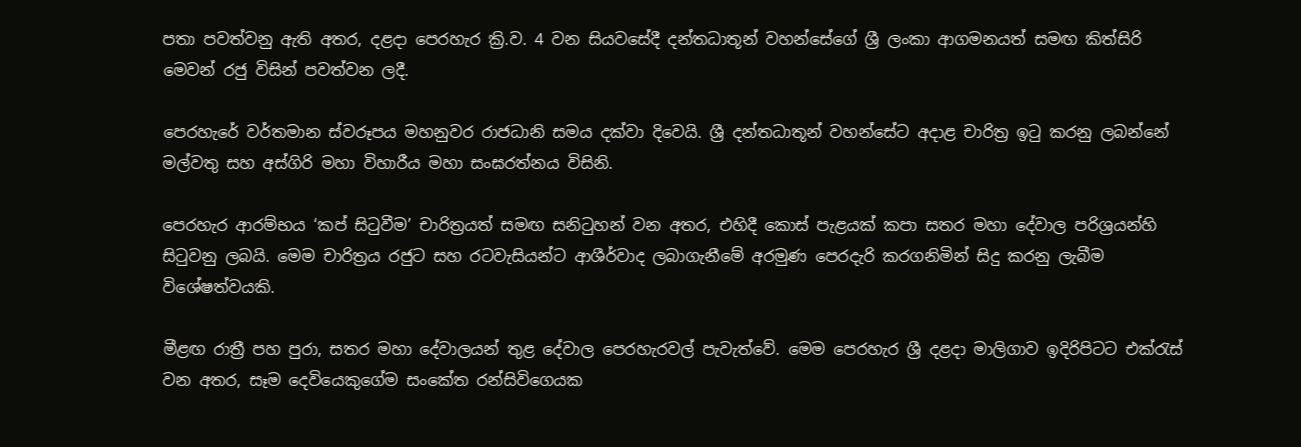පතා පවත්වනු ඇති අතර, දළදා පෙරහැර ක්‍රි.ව. 4 වන සියවසේදී දන්තධාතූන් වහන්සේගේ ශ්‍රී ලංකා ආගමනයත් සමඟ කිත්සිරි මෙවන් රජු විසින් පවත්වන ලදී.

පෙරහැරේ වර්තමාන ස්වරූපය මහනුවර රාජධානි සමය දක්වා දිවෙයි. ශ්‍රී දන්තධාතූන් වහන්සේට අදාළ චාරිත්‍ර ඉටු කරනු ලබන්නේ මල්වතු සහ අස්ගිරි මහා විහාරීය මහා සංඝරත්නය විසිනි.

පෙරහැර ආරම්භය ‘කප් සිටුවීම’ චාරිත්‍රයත් සමඟ සනිටුහන් වන අතර, එහිදී කොස් පැළයක් කපා සතර මහා දේවාල පරිශ්‍රයන්හි සිටුවනු ලබයි. මෙම චාරිත්‍රය රජුට සහ රටවැසියන්ට ආශීර්වාද ලබාගැනීමේ අරමුණ පෙරදැරි කරගනිමින් සිදු කරනු ලැබීම විශේෂත්වයකි.

මීළඟ රාත්‍රී පහ පුරා, සතර මහා දේවාලයන් තුළ දේවාල පෙරහැරවල් පැවැත්වේ. මෙම පෙරහැර ශ්‍රී දළදා මාලිගාව ඉදිරිපිටට එක්රැස් වන අතර, සෑම දෙවියෙකුගේම සංකේත රන්සිවිගෙයක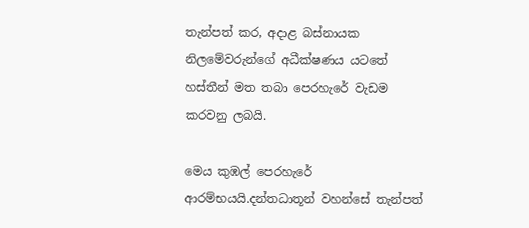තැන්පත් කර, අදාළ බස්නායක නිලමේවරුන්ගේ අධීක්ෂණය යටතේ හස්තීන් මත තබා පෙරහැරේ වැඩම කරවනු ලබයි.

මෙය කුඹල් පෙරහැරේ ආරම්භයයි.දන්තධාතූන් වහන්සේ තැන්පත්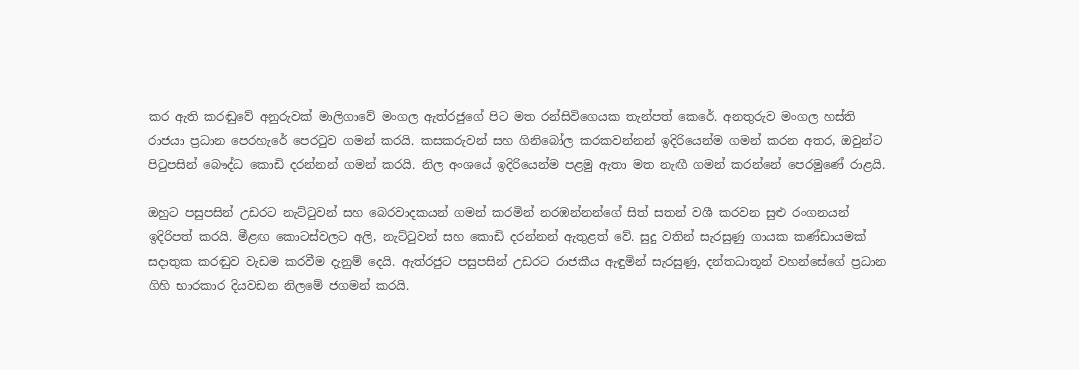කර ඇති කරඬුවේ අනුරුවක් මාලිගාවේ මංගල ඇත්රජුගේ පිට මත රන්සිවිගෙයක තැන්පත් කෙරේ. අනතුරුව මංගල හස්ති රාජයා ප්‍රධාන පෙරහැරේ පෙරටුව ගමන් කරයි. කසකරුවන් සහ ගිනිබෝල කරකවන්නන් ඉදිරියෙන්ම ගමන් කරන අතර, ඔවුන්ට පිටුපසින් බෞද්ධ කොඩි දරන්නන් ගමන් කරයි. නිල අංශයේ ඉදිරියෙන්ම පළමු ඇතා මත නැඟී ගමන් කරන්නේ පෙරමුණේ රාළයි.

ඔහුට පසුපසින් උඩරට නැට්ටුවන් සහ බෙරවාදකයන් ගමන් කරමින් නරඹන්නන්ගේ සිත් සතන් වශී කරවන සුළු රංගනයන් ඉදිරිපත් කරයි. මීළඟ කොටස්වලට අලි, නැට්ටුවන් සහ කොඩි දරන්නන් ඇතුළත් වේ. සුදු වතින් සැරසුණු ගායක කණ්ඩායමක් සදාතුක කරඬුව වැඩම කරවීම දැනුම් දෙයි. ඇත්රජුට පසුපසින් උඩරට රාජකීය ඇඳුමින් සැරසුණු, දන්තධාතූන් වහන්සේගේ ප්‍රධාන ගිහි භාරකාර දියවඩන නිලමේ ජගමන් කරයි.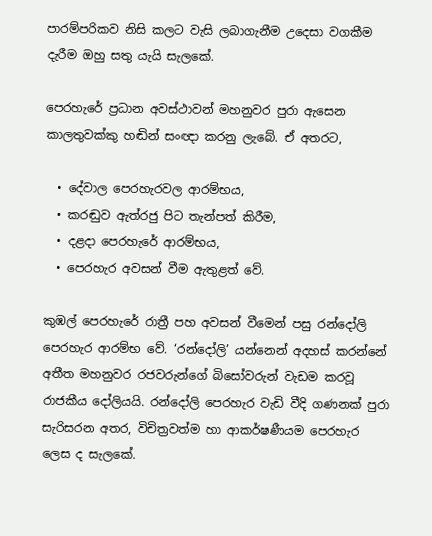පාරම්පරිකව නිසි කලට වැසි ලබාගැනීම උදෙසා වගකීම දැරීම ඔහු සතු යැයි සැලකේ.

පෙරහැරේ ප්‍රධාන අවස්ථාවන් මහනුවර පුරා ඇසෙන කාලතුවක්කු හඬින් සංඥා කරනු ලැබේ. ඒ අතරට,

  • දේවාල පෙරහැරවල ආරම්භය,
  • කරඬුව ඇත්රජු පිට තැන්පත් කිරීම,
  • දළදා පෙරහැරේ ආරම්භය,
  • පෙරහැර අවසන් වීම ඇතුළත් වේ.

කුඹල් පෙරහැරේ රාත්‍රී පහ අවසන් වීමෙන් පසු රන්දෝලි පෙරහැර ආරම්භ වේ. ‘රන්දෝලි’ යන්නෙන් අදහස් කරන්නේ අතීත මහනුවර රජවරුන්ගේ බිසෝවරුන් වැඩම කරවූ රාජකීය දෝලියයි. රන්දෝලි පෙරහැර වැඩි වීදි ගණනක් පුරා සැරිසරන අතර, විචිත්‍රවත්ම හා ආකර්ෂණීයම පෙරහැර ලෙස ද සැලකේ.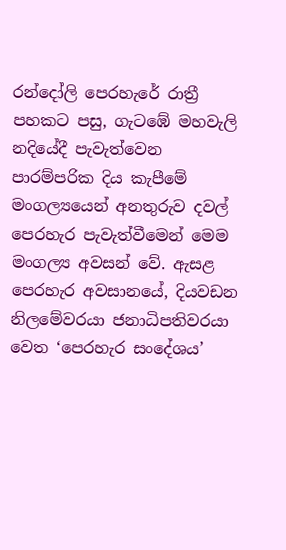රන්දෝලි පෙරහැරේ රාත්‍රී පහකට පසු, ගැටඹේ මහවැලි නදියේදී පැවැත්වෙන පාරම්පරික දිය කැපීමේ මංගල්‍යයෙන් අනතුරුව දවල් පෙරහැර පැවැත්වීමෙන් මෙම මංගල්‍ය අවසන් වේ. ඇසළ පෙරහැර අවසානයේ, දියවඩන නිලමේවරයා ජනාධිපතිවරයා වෙත ‘පෙරහැර සංදේශය’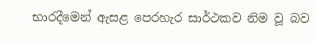භාරදීමෙන් ඇසළ පෙරහැර සාර්ථකව නිම වූ බව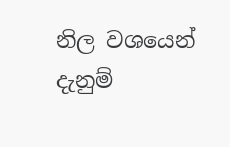නිල වශයෙන් දැනුම්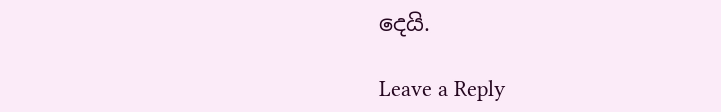දෙයි.

Leave a Reply